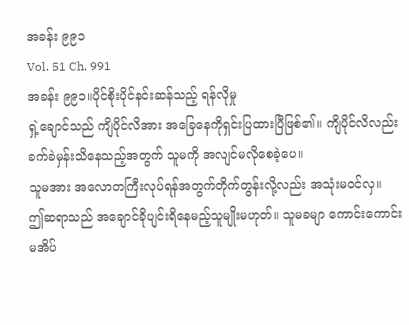အခန်း ၉၉၁
Vol. 51 Ch. 991
အခန်း ၉၉၁။ပိုင်စိုးပိုင်နင်းဆန်သည့် ရန်လိုမှု
ရှဲ့ချောင်သည် ကျိပိုင်လိအား အခြေနေကိုရှင်းပြထားပြီဖြစ်၏။ ကျိပိုင်လိလည်း ခက်ခဲမှန်းသိနေသည့်အတွက် သူမကို အလျင်မလိုစေခဲ့ပေ။
သူမအား အလောတကြီးလုပ်ရန်အတွက်တိုက်တွန်းလို့လည်း အသုံးမဝင်လှ။
ဤဆရာသည် အချောင်ခိုပျင်းရိနေမည့်သူမျိုးမဟုတ်။ သူမခမျာ ကောင်းကောင်းမအိပ်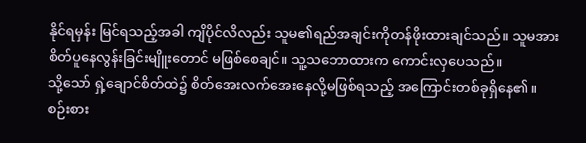နိုင်ရမှန်း မြင်ရသည့်အခါ ကျိပိုင်လိလည်း သူမ၏ရည်အချင်းကိုတန်ဖိုးထားချင်သည်။ သူမအား စိတ်ပူနေလွန်းခြင်းမျိူးတောင် မဖြစ်စေချင်။ သူ့သဘောထားက ကောင်းလှပေသည်။
သို့သော် ရှဲ့ချောင်စိတ်ထဲ၌ စိတ်အေးလက်အေးနေလို့မဖြစ်ရသည့် အကြောင်းတစ်ခုရှိနေ၏။
စဉ်းစား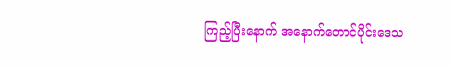ကြည့်ပြီးနောက် အနောက်တောင်ပိုင်းဒေသ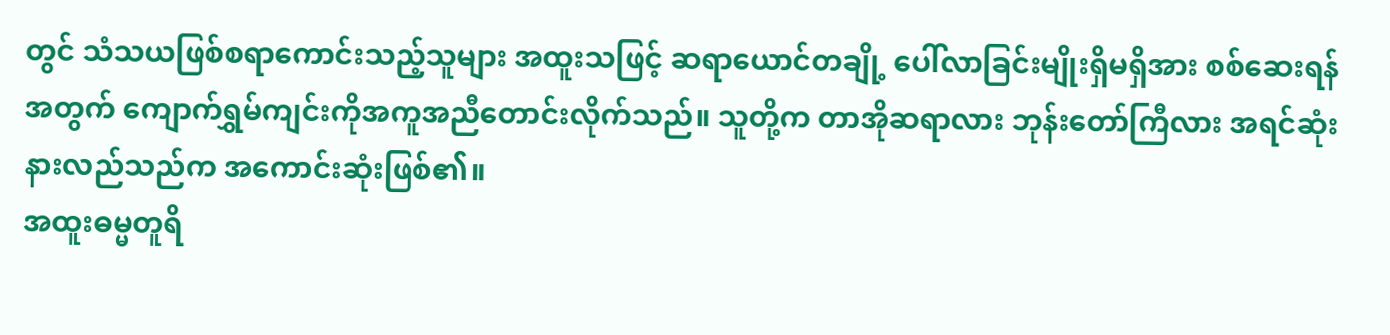တွင် သံသယဖြစ်စရာကောင်းသည့်သူများ အထူးသဖြင့် ဆရာယောင်တချို့ ပေါ်လာခြင်းမျိုးရှိမရှိအား စစ်ဆေးရန်အတွက် ကျောက်ရွှမ်ကျင်းကိုအကူအညီတောင်းလိုက်သည်။ သူတို့က တာအိုဆရာလား ဘုန်းတော်ကြီလား အရင်ဆုံးနားလည်သည်က အကောင်းဆုံးဖြစ်၏။
အထူးဓမ္မတူရိ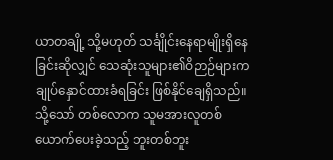ယာတချို့ သို့မဟုတ် သင်္ချိုင်းနေရာမျိုးရှိနေခြင်းဆိုလျှင် သေဆုံးသူများ၏ဝိဉာဉ်များက ချုပ်နှောင်ထားခံရခြင်း ဖြစ်နိုင်ချေရှိသည်။
သို့သော် တစ်လောက သူမအားလူတစ်ယောက်ပေးခဲ့သည့် ဘူးတစ်ဘူး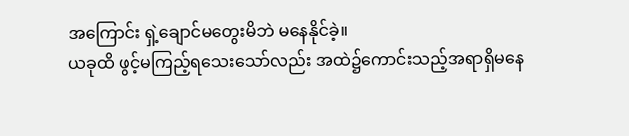အကြောင်း ရှဲ့ချောင်မတွေးမိဘဲ မနေနိုင်ခဲ့။
ယခုထိ ဖွင့်မကြည့်ရသေးသော်လည်း အထဲ၌ကောင်းသည့်အရာရှိမနေ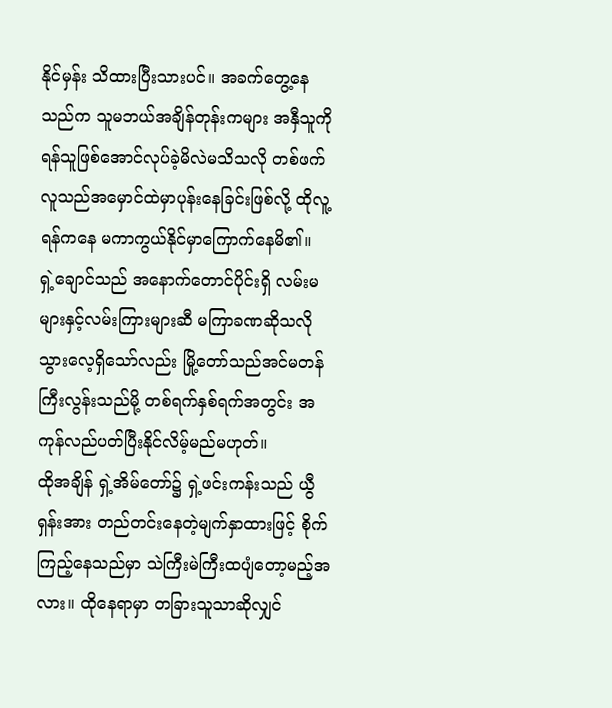နိုင်မှန်း သိထားပြီးသားပင်။ အခက်တွေ့နေသည်က သူမဘယ်အချိန်တုန်းကများ အနှီသူကို ရန်သူဖြစ်အောင်လုပ်ခဲ့မိလဲမသိသလို တစ်ဖက်လူသည်အမှောင်ထဲမှာပုန်းနေခြင်းဖြစ်လို့ ထိုလူ့ရန်ကနေ မကာကွယ်နိုင်မှာကြောက်နေမိ၏။
ရှဲ့ချောင်သည် အနောက်တောင်ပိုင်းရှိ လမ်းမများနှင့်လမ်းကြားများဆီ မကြာခဏဆိုသလို သွားလေ့ရှိသော်လည်း မြို့တော်သည်အင်မတန်ကြီးလွန်းသည်မို့ တစ်ရက်နှစ်ရက်အတွင်း အကုန်လည်ပတ်ပြီးနိုင်လိမ့်မည်မဟုတ်။
ထိုအချိန် ရှဲ့အိမ်တော်၌ ရှဲ့ဖင်းကန်းသည် ယွီရှန်းအား တည်တင်းနေတဲ့မျက်နှာထားဖြင့် စိုက်ကြည့်နေသည်မှာ သဲကြီးမဲကြီးထပျံတော့မည့်အလား။ ထိုနေရာမှာ တခြားသူသာဆိုလျှင်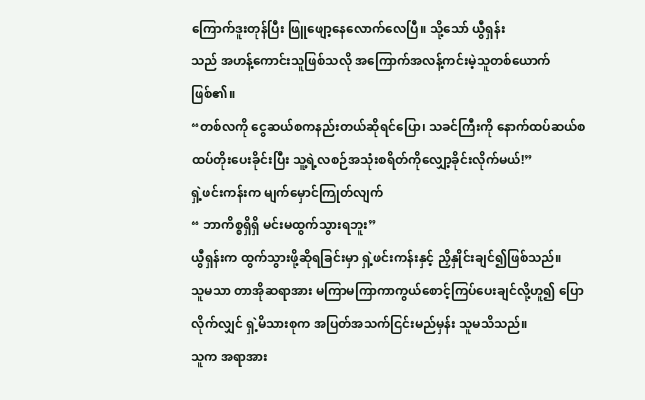ကြောက်ဒူးတုန်ပြီး ဖြူဖျော့နေလောက်လေပြီ။ သို့သော် ယွီရှန်း
သည် အဟန့်ကောင်းသူဖြစ်သလို အကြောက်အလန့်ကင်းမဲ့သူတစ်ယောက်ဖြစ်၏။
“တစ်လကို ငွေဆယ်စကနည်းတယ်ဆိုရင်ပြော၊ သခင်ကြီးကို နောက်ထပ်ဆယ်စထပ်တိုးပေးခိုင်းပြီး သူ့ရဲ့လစဉ်အသုံးစရိတ်ကိုလျှော့ခိုင်းလိုက်မယ်!”
ရှဲ့ဖင်းကန်းက မျက်မှောင်ကြုတ်လျက်
“ ဘာကိစ္စရှိရှိ မင်းမထွက်သွားရဘူး”
ယွီရှန်းက ထွက်သွားဖို့ဆိုရခြင်းမှာ ရှဲ့ဖင်းကန်းနှင့် ညှိနှိုင်းချင်၍ဖြစ်သည်။
သူမသာ တာအိုဆရာအား မကြာမကြာကာကွယ်စောင့်ကြပ်ပေးချင်လို့ဟူ၍ ပြောလိုက်လျှင် ရှဲ့မိသားစုက အပြတ်အသက်ငြင်းမည်မှန်း သူမသိသည်။
သူက အရာအား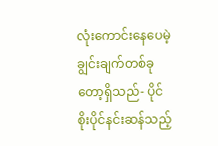လုံးကောင်းနေပေမဲ့ ချွင်းချက်တစ်ခုတော့ရှိသည်- ပိုင်စိုးပိုင်နင်းဆန်သည့်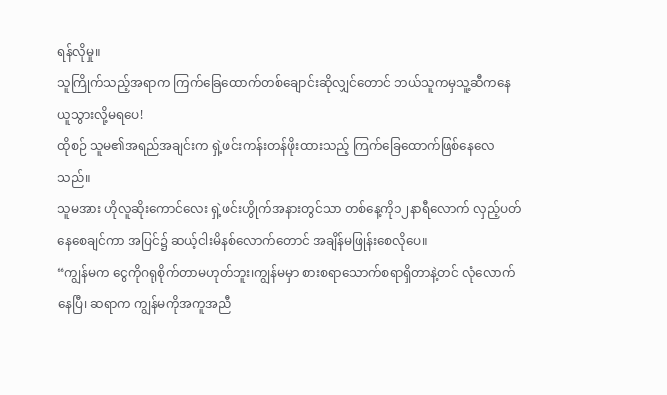ရန်လိုမှု။
သူကြိုက်သည့်အရာက ကြက်ခြေထောက်တစ်ချောင်းဆိုလျှင်တောင် ဘယ်သူကမှသူ့ဆီကနေ ယူသွားလို့မရပေ!
ထိုစဉ် သူမ၏အရည်အချင်းက ရှဲ့ဖင်းကန်းတန်ဖိုးထားသည့် ကြက်ခြေထောက်ဖြစ်နေလေသည်။
သူမအား ဟိုလူဆိုးကောင်လေး ရှဲ့ဖင်းဟွိုက်အနားတွင်သာ တစ်နေ့ကို၁၂နာရီလောက် လှည့်ပတ်နေစေချင်ကာ အပြင်၌ ဆယ့်ငါးမိနစ်လောက်တောင် အချိန်မဖြုန်းစေလိုပေ။
“ကျွန်မက ငွေကိုဂရုစိုက်တာမဟုတ်ဘူး၊ကျွန်မမှာ စားစရာသောက်စရာရှိတာနဲ့တင် လုံလောက်နေပြီ၊ ဆရာက ကျွန်မကိုအကူအညီ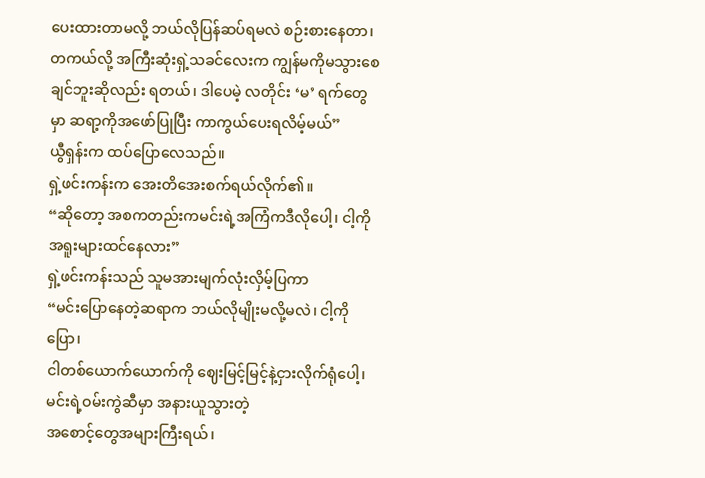ပေးထားတာမလို့ ဘယ်လိုပြန်ဆပ်ရမလဲ စဉ်းစားနေတာ၊ တကယ်လို့ အကြီးဆုံးရှဲ့သခင်လေးက ကျွန်မကိုမသွားစေချင်ဘူးဆိုလည်း ရတယ်၊ ဒါပေမဲ့ လတိုင်း ‘မ’ ရက်တွေမှာ ဆရာ့ကိုအဖော်ပြုပြီး ကာကွယ်ပေးရလိမ့်မယ်”
ယွီရှန်းက ထပ်ပြောလေသည်။
ရှဲ့ဖင်းကန်းက အေးတိအေးစက်ရယ်လိုက်၏။
“ဆိုတော့ အစကတည်းကမင်းရဲ့အကြံကဒီလိုပေါ့၊ ငါ့ကိုအရူးများထင်နေလား”
ရှဲ့ဖင်းကန်းသည် သူမအားမျက်လုံးလှိမ့်ပြကာ
“မင်းပြောနေတဲ့ဆရာက ဘယ်လိုမျိုးမလို့မလဲ၊ ငါ့ကိုပြော၊
ငါတစ်ယောက်ယောက်ကို ဈေးမြင့်မြင့်နဲ့ငှားလိုက်ရုံပေါ့၊ မင်းရဲ့ဝမ်းကွဲဆီမှာ အနားယူသွားတဲ့
အစောင့်တွေအများကြီးရယ်၊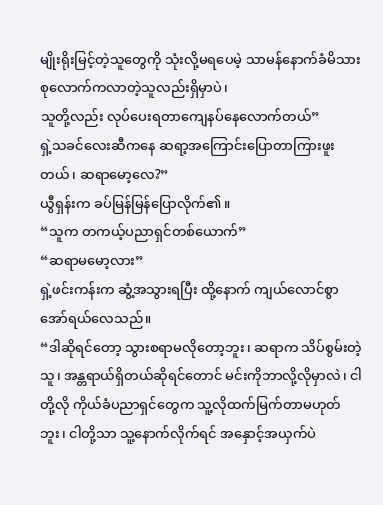မျိုးရိုးမြင့်တဲ့သူတွေကို သုံးလို့မရပေမဲ့ သာမန်နောက်ခံမိသားစုလောက်ကလာတဲ့သူလည်းရှိမှာပဲ၊
သူတို့လည်း လုပ်ပေးရတာကျေနပ်နေလောက်တယ်”
ရှဲ့သခင်လေးဆီကနေ ဆရာ့အကြောင်းပြောတာကြားဖူးတယ်၊ ဆရာမော့လေ?”
ယွီရှန်းက ခပ်မြန်မြန်ပြောလိုက်၏။
“သူက တကယ့်ပညာရှင်တစ်ယောက်”
“ဆရာမမော့လား”
ရှဲ့ဖင်းကန်းက ဆွံ့အသွားရပြီး ထို့နောက် ကျယ်လောင်စွာအော်ရယ်လေသည်။
“ဒါဆိုရင်တော့ သွားစရာမလိုတော့ဘူး၊ ဆရာက သိပ်စွမ်းတဲ့သူ၊ အန္တရာယ်ရှိတယ်ဆိုရင်တောင် မင်းကိုဘာလို့လိုမှာလဲ၊ ငါတို့လို ကိုယ်ခံပညာရှင်တွေက သူ့လိုထက်မြက်တာမဟုတ်ဘူး၊ ငါတို့သာ သူ့နောက်လိုက်ရင် အနှောင့်အယှက်ပဲ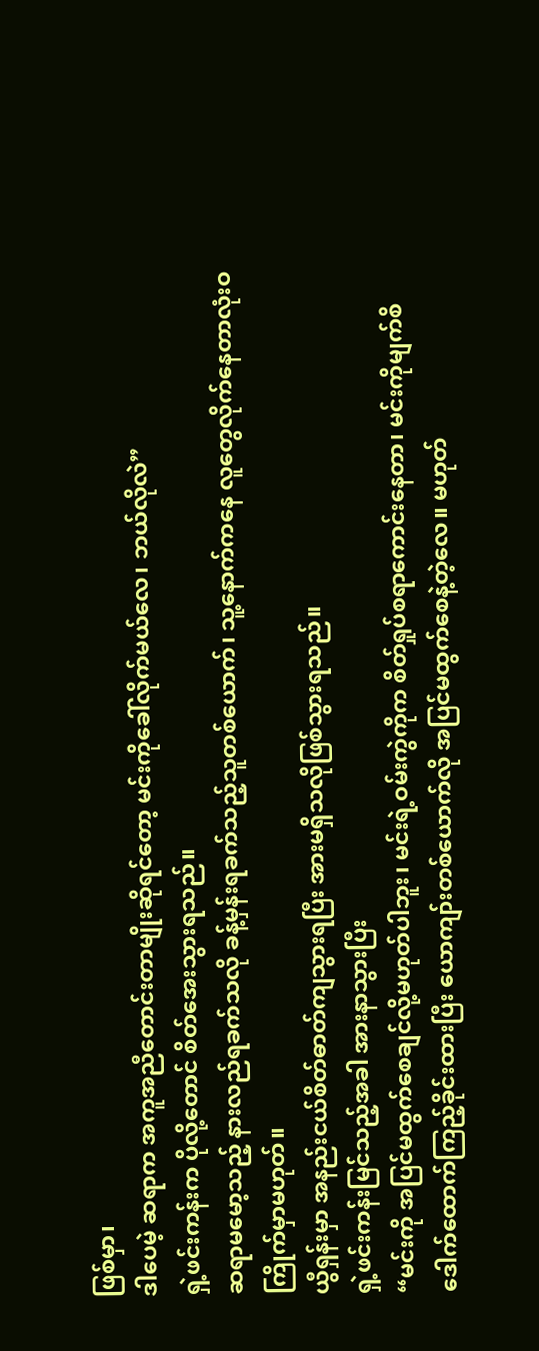ဖြစ်မှာ၊
ဒါပေမဲ့ ဆရာက အကူအညီတောင်းတာမျိုးဆိုရင်တော့ မင်းကိုခေါ်လိုက်မယ်လေ၊ ဘယ်လိုလဲ”
ရှဲ့ဖင်းကန်းက ပိုလို့တောင် စိတ်အေးသွားရသည်။
ဆရာမမော့သည့် နားလည်ရခက်သလို ခန့်မှန်းရခက်သည့်သူတစ်ယောက်၊ သူ့နောက်ကနေ လူတွေလိုက်နေတာလုံးဝကြိုက်မှာမဟုတ်။
ယွီရှန်းမှာ အနည်းငယ်စိတ်ဓာတ်ကျသွားရပြီး အားမရှိသလိုဖြစ်သွားရသည်။
ရှဲ့ဖင်းကန်းမြင်သည့်အခါ အားနာသွားပြီး
“မင်းကို အပြင်မထွက်စေချင်လို့မဟုတ်ပါဘူး၊ မင်းရဲ့ဝမ်းကွဲကိုက စိတ်ရှုပ်စရာကောင်းနေတာ၊ မင်းကိုမျက်စိဒေါက်ထောက်ကြည့်ခိုင်းထားပြီး ယောကျာ်းတစ်ယောက်လို အပြင်မထွက်စေနဲ့တဲ့လေ။ မဟုတ်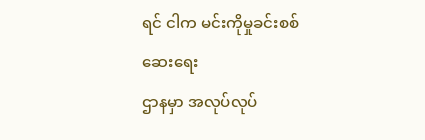ရင် ငါက မင်းကိုမှုခင်းစစ်ဆေးရေး
ဌာနမှာ အလုပ်လုပ်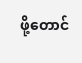ဖို့တောင်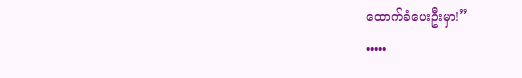ထောက်ခံပေးဦးမှာ!”
•••••